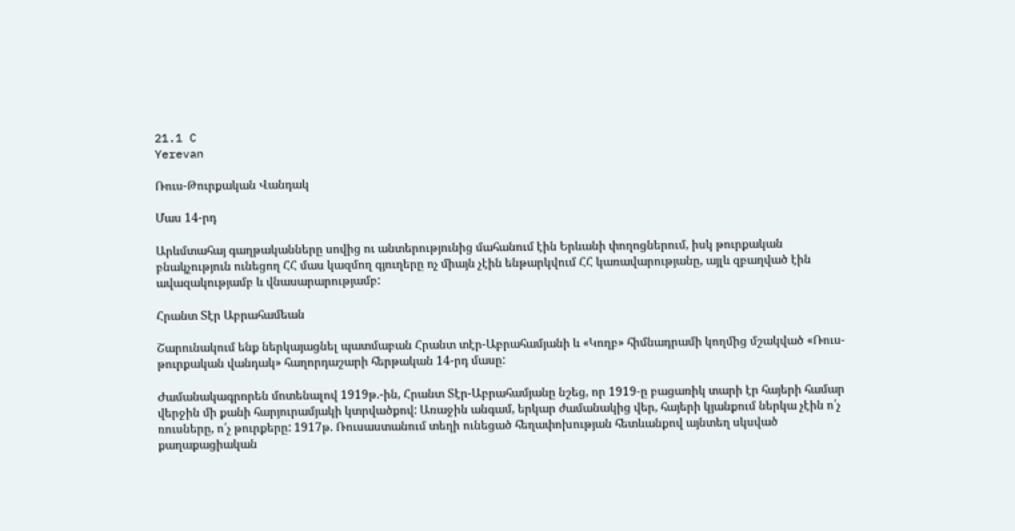21.1 C
Yerevan

Ռուս-Թուրքական Վանդակ

Մաս 14-րդ

Արևմտահայ գաղթականները սովից ու անտերությունից մահանում էին Երևանի փողոցներում, իսկ թուրքական բնակչություն ունեցող ՀՀ մաս կազմող գյուղերը ոչ միայն չէին ենթարկվում ՀՀ կառավարությանը, այլև զբաղված էին ավազակությամբ և վնասարարությամբ:

Հրանտ Տէր Աբրահամեան

Շարունակում ենք ներկայացնել պատմաբան Հրանտ տէր-Աբրահամյանի և «Կողբ» հիմնադրամի կողմից մշակված «Ռուս-թուրքական վանդակ» հաղորդաշարի հերթական 14-րդ մասը:

Ժամանակագրորեն մոտենալով 1919թ.-ին, Հրանտ Տէր-Աբրահամյանը նշեց, որ 1919‑ը բացառիկ տարի էր հայերի համար վերջին մի քանի հարյուրամյակի կտրվածքով: Առաջին անգամ, երկար ժամանակից վեր, հայերի կյանքում ներկա չէին ո՛չ ռուսները, ո՛չ թուրքերը: 1917թ. Ռուսաստանում տեղի ունեցած հեղափոխության հետևանքով այնտեղ սկսված քաղաքացիական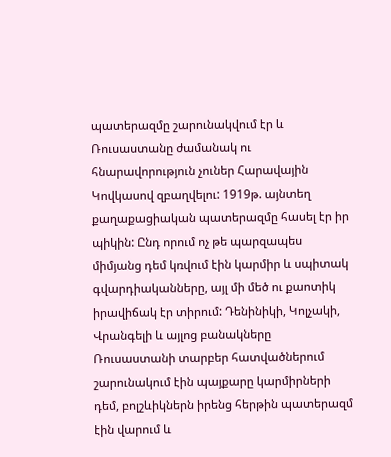պատերազմը շարունակվում էր և Ռուսաստանը ժամանակ ու հնարավորություն չուներ Հարավային Կովկասով զբաղվելու: 1919թ. այնտեղ քաղաքացիական պատերազմը հասել էր իր պիկին: Ընդ որում ոչ թե պարզապես միմյանց դեմ կռվում էին կարմիր և սպիտակ գվարդիականները, այլ մի մեծ ու քաոտիկ իրավիճակ էր տիրում: Դենինիկի, Կոլչակի, Վրանգելի և այլոց բանակները Ռուսաստանի տարբեր հատվածներում շարունակում էին պայքարը կարմիրների դեմ, բոլշևիկներն իրենց հերթին պատերազմ էին վարում և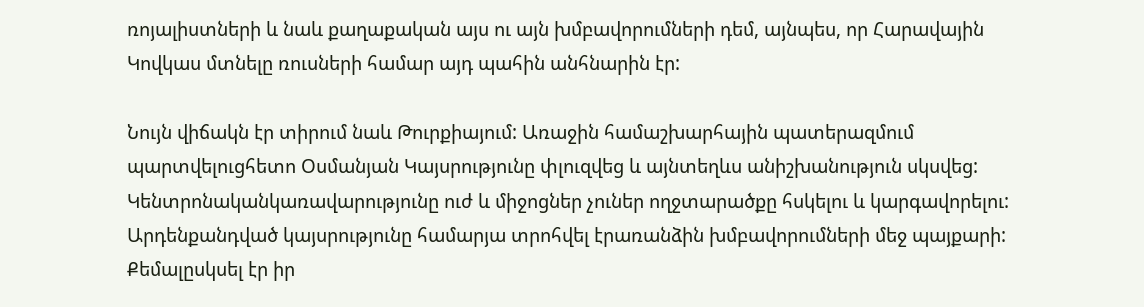ռոյալիստների և նաև քաղաքական այս ու այն խմբավորումների դեմ, այնպես, որ Հարավային Կովկաս մտնելը ռուսների համար այդ պահին անհնարին էր:

Նույն վիճակն էր տիրում նաև Թուրքիայում: Առաջին համաշխարհային պատերազմում պարտվելուցհետո Օսմանյան Կայսրությունը փլուզվեց և այնտեղևս անիշխանություն սկսվեց: Կենտրոնականկառավարությունը ուժ և միջոցներ չուներ ողջտարածքը հսկելու և կարգավորելու: Արդենքանդված կայսրությունը համարյա տրոհվել էրառանձին խմբավորումների մեջ պայքարի: Քեմալըսկսել էր իր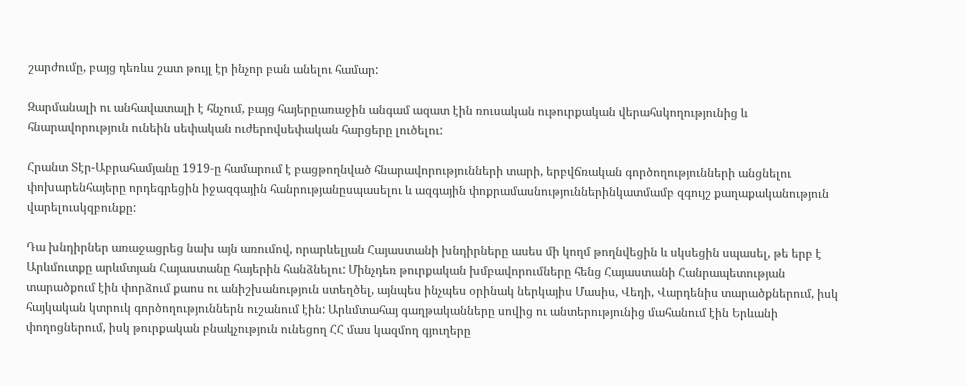շարժումը, բայց դեռևս շատ թույլ էր ինչոր բան անելու համար:

Զարմանալի ու անհավատալի է հնչում, բայց հայերըառաջին անգամ ազատ էին ռուսական ութուրքական վերահսկողությունից և հնարավորություն ունեին սեփական ուժերովսեփական հարցերը լուծելու:

Հրանտ Տէր-Աբրահամյանը 1919‑ը համարում է բացթողնված հնարավորությունների տարի, երբվճռական գործողությունների անցնելու փոխարենհայերը որդեգրեցին իջազգային հանրությանըսպասելու և ազգային փոքրամասնություններինկատմամբ զգույշ քաղաքականություն վարելուսկզբունքը:

Դա խնդիրներ առաջացրեց նախ այն առումով, որարևելյան Հայաստանի խնդիրները ասես մի կողմ թողնվեցին և սկսեցին սպասել, թե երբ է Արևմուտքը արևմտյան Հայաստանը հայերին հանձնելու: Մինչդեռ թուրքական խմբավորումները հենց Հայաստանի Հանրապետության տարածքում էին փորձում քաոս ու անիշխանություն ստեղծել, այնպես ինչպես օրինակ ներկայիս Մասիս, Վեդի, Վարդենիս տարածքներում, իսկ հայկական կտրուկ գործողություններն ուշանում էին: Արևմտահայ գաղթականները սովից ու անտերությունից մահանում էին Երևանի փողոցներում, իսկ թուրքական բնակչություն ունեցող ՀՀ մաս կազմող գյուղերը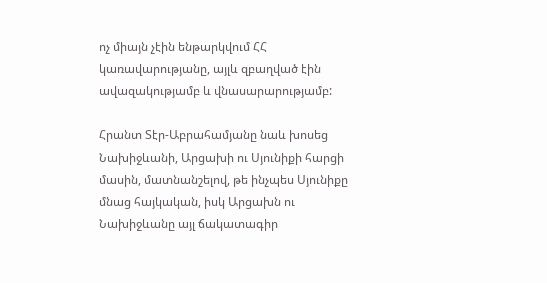ոչ միայն չէին ենթարկվում ՀՀ կառավարությանը, այլև զբաղված էին ավազակությամբ և վնասարարությամբ:

Հրանտ Տէր-Աբրահամյանը նաև խոսեց Նախիջևանի, Արցախի ու Սյունիքի հարցի մասին, մատնանշելով, թե ինչպես Սյունիքը մնաց հայկական, իսկ Արցախն ու Նախիջևանը այլ ճակատագիր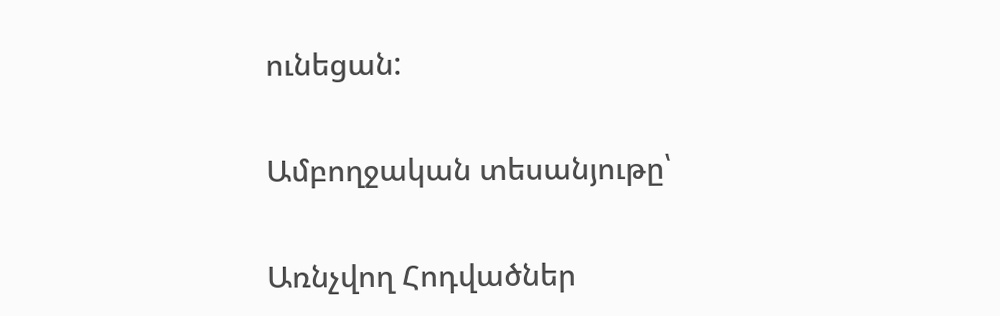ունեցան:

Ամբողջական տեսանյութը՝

Առնչվող Հոդվածներ